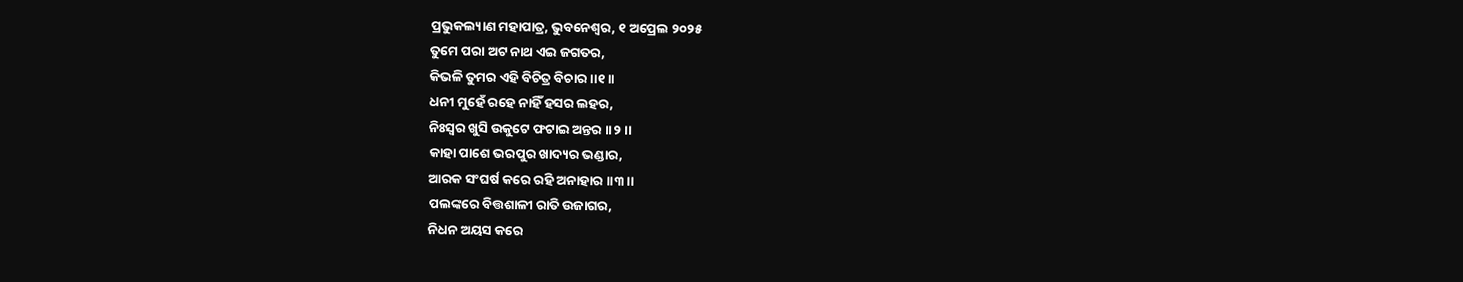ପ୍ରଭୁକଲ୍ୟାଣ ମହାପାତ୍ର, ଭୁବନେଶ୍ୱର, ୧ ଅପ୍ରେଲ ୨୦୨୫
ତୁମେ ପରା ଅଟ ନାଥ ଏଇ ଜଗତର,
କିଭଳି ତୁମର ଏହି ବିଚିତ୍ର ବିଚାର ।।୧।।
ଧନୀ ମୁହେଁ ରହେ ନାହିଁ ହସର ଲହର,
ନିଃସ୍ୱର ଖୁସି ଉକୁଟେ ଫଟାଇ ଅନ୍ତର ।।୨।।
କାହା ପାଶେ ଭରପୁର ଖାଦ୍ୟର ଭଣ୍ଡାର,
ଆରକ ସଂଘର୍ଷ କରେ ରହି ଅନାହାର ।।୩।।
ପଲଙ୍କରେ ବିତ୍ତଶାଳୀ ରାତି ଉଜାଗର,
ନିଧନ ଅୟସ କରେ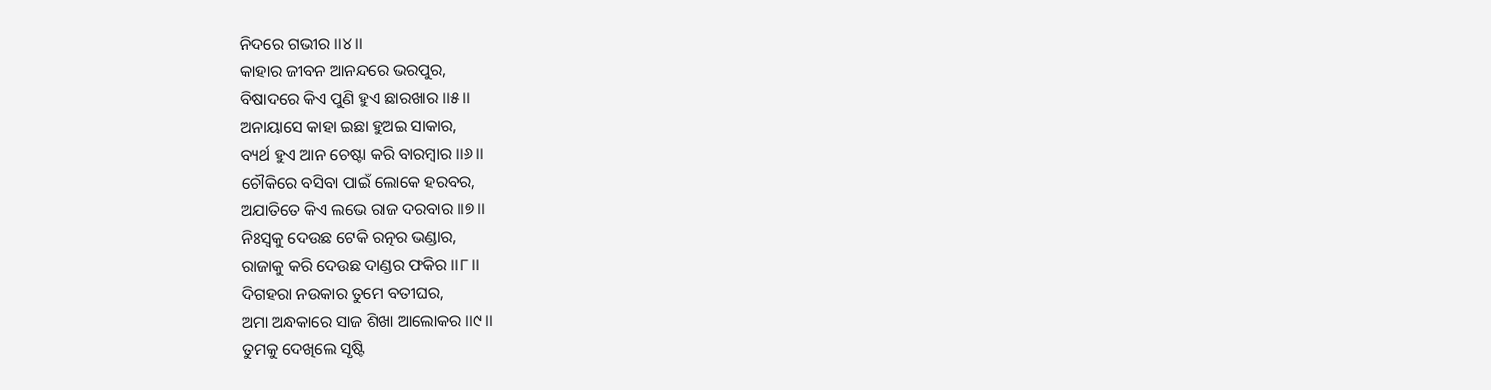ନିଦରେ ଗଭୀର ।।୪।।
କାହାର ଜୀବନ ଆନନ୍ଦରେ ଭରପୁର,
ବିଷାଦରେ କିଏ ପୁଣି ହୁଏ ଛାରଖାର ।।୫।।
ଅନାୟାସେ କାହା ଇଛା ହୁଅଇ ସାକାର,
ବ୍ୟର୍ଥ ହୁଏ ଆନ ଚେଷ୍ଟା କରି ବାରମ୍ବାର ।।୬।।
ଚୌକିରେ ବସିବା ପାଇଁ ଲୋକେ ହରବର,
ଅଯାତିତେ କିଏ ଲଭେ ରାଜ ଦରବାର ।।୭।।
ନିଃସ୍ୱକୁ ଦେଉଛ ଟେକି ରତ୍ନର ଭଣ୍ଡାର,
ରାଜାକୁ କରି ଦେଉଛ ଦାଣ୍ଡର ଫକିର ।।୮।।
ଦିଗହରା ନଉକାର ତୁମେ ବତୀଘର,
ଅମା ଅନ୍ଧକାରେ ସାଜ ଶିଖା ଆଲୋକର ।।୯।।
ତୁମକୁ ଦେଖିଲେ ସୃଷ୍ଟି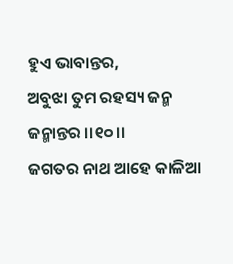ହୁଏ ଭାବାନ୍ତର,
ଅବୁଝା ତୁମ ରହସ୍ୟ ଜନ୍ମ ଜନ୍ମାନ୍ତର ।।୧୦।।
ଜଗତର ନାଥ ଆହେ କାଳିଆ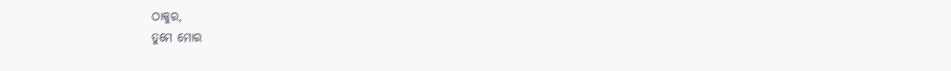ଠାକୁର,
ତୁମେ ମୋର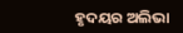ହୃଦୟର ଅଲିଭା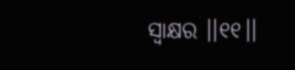ସ୍ୱାକ୍ଷର ।।୧୧।।